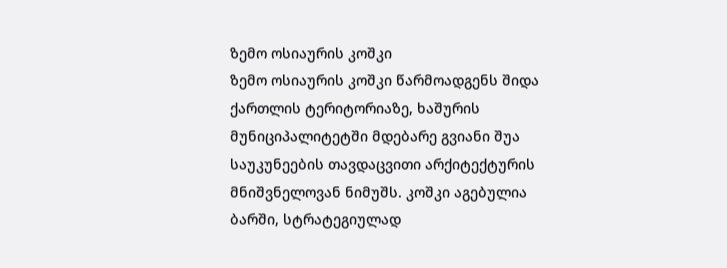ზემო ოსიაურის კოშკი
ზემო ოსიაურის კოშკი წარმოადგენს შიდა ქართლის ტერიტორიაზე, ხაშურის მუნიციპალიტეტში მდებარე გვიანი შუა საუკუნეების თავდაცვითი არქიტექტურის მნიშვნელოვან ნიმუშს. კოშკი აგებულია ბარში, სტრატეგიულად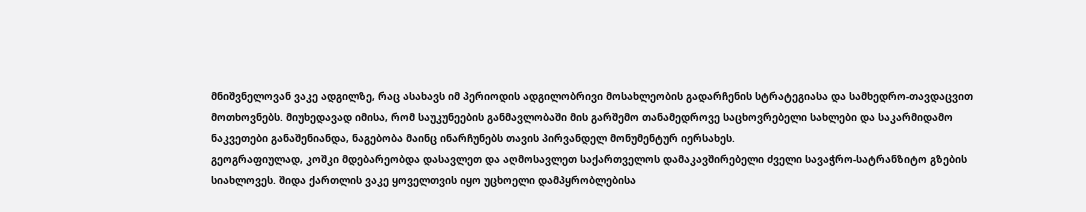მნიშვნელოვან ვაკე ადგილზე, რაც ასახავს იმ პერიოდის ადგილობრივი მოსახლეობის გადარჩენის სტრატეგიასა და სამხედრო-თავდაცვით მოთხოვნებს. მიუხედავად იმისა, რომ საუკუნეების განმავლობაში მის გარშემო თანამედროვე საცხოვრებელი სახლები და საკარმიდამო ნაკვეთები განაშენიანდა, ნაგებობა მაინც ინარჩუნებს თავის პირვანდელ მონუმენტურ იერსახეს.
გეოგრაფიულად, კოშკი მდებარეობდა დასავლეთ და აღმოსავლეთ საქართველოს დამაკავშირებელი ძველი სავაჭრო-სატრანზიტო გზების სიახლოვეს. შიდა ქართლის ვაკე ყოველთვის იყო უცხოელი დამპყრობლებისა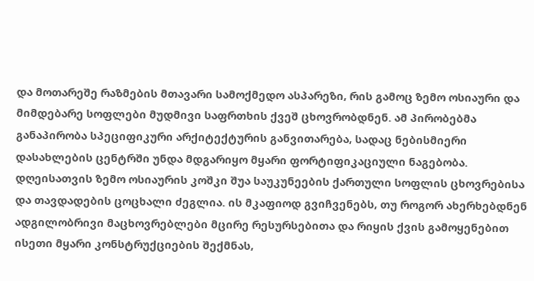და მოთარეშე რაზმების მთავარი სამოქმედო ასპარეზი, რის გამოც ზემო ოსიაური და მიმდებარე სოფლები მუდმივი საფრთხის ქვეშ ცხოვრობდნენ. ამ პირობებმა განაპირობა სპეციფიკური არქიტექტურის განვითარება, სადაც ნებისმიერი დასახლების ცენტრში უნდა მდგარიყო მყარი ფორტიფიკაციული ნაგებობა.
დღეისათვის ზემო ოსიაურის კოშკი შუა საუკუნეების ქართული სოფლის ცხოვრებისა და თავდადების ცოცხალი ძეგლია. ის მკაფიოდ გვიჩვენებს, თუ როგორ ახერხებდნენ ადგილობრივი მაცხოვრებლები მცირე რესურსებითა და რიყის ქვის გამოყენებით ისეთი მყარი კონსტრუქციების შექმნას,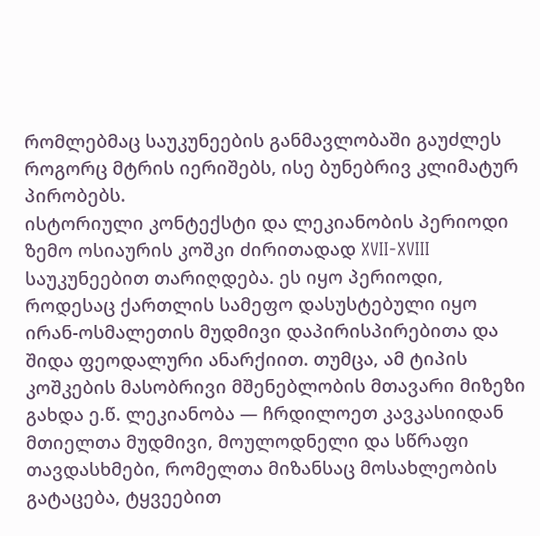რომლებმაც საუკუნეების განმავლობაში გაუძლეს როგორც მტრის იერიშებს, ისე ბუნებრივ კლიმატურ პირობებს.
ისტორიული კონტექსტი და ლეკიანობის პერიოდი
ზემო ოსიაურის კოშკი ძირითადად XVII-XVIII საუკუნეებით თარიღდება. ეს იყო პერიოდი, როდესაც ქართლის სამეფო დასუსტებული იყო ირან-ოსმალეთის მუდმივი დაპირისპირებითა და შიდა ფეოდალური ანარქიით. თუმცა, ამ ტიპის კოშკების მასობრივი მშენებლობის მთავარი მიზეზი გახდა ე.წ. ლეკიანობა — ჩრდილოეთ კავკასიიდან მთიელთა მუდმივი, მოულოდნელი და სწრაფი თავდასხმები, რომელთა მიზანსაც მოსახლეობის გატაცება, ტყვეებით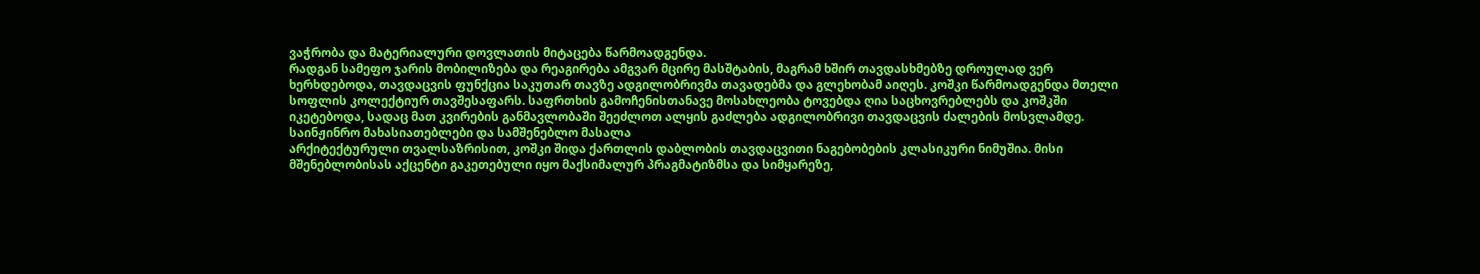ვაჭრობა და მატერიალური დოვლათის მიტაცება წარმოადგენდა.
რადგან სამეფო ჯარის მობილიზება და რეაგირება ამგვარ მცირე მასშტაბის, მაგრამ ხშირ თავდასხმებზე დროულად ვერ ხერხდებოდა, თავდაცვის ფუნქცია საკუთარ თავზე ადგილობრივმა თავადებმა და გლეხობამ აიღეს. კოშკი წარმოადგენდა მთელი სოფლის კოლექტიურ თავშესაფარს. საფრთხის გამოჩენისთანავე მოსახლეობა ტოვებდა ღია საცხოვრებლებს და კოშკში იკეტებოდა, სადაც მათ კვირების განმავლობაში შეეძლოთ ალყის გაძლება ადგილობრივი თავდაცვის ძალების მოსვლამდე.
საინჟინრო მახასიათებლები და სამშენებლო მასალა
არქიტექტურული თვალსაზრისით, კოშკი შიდა ქართლის დაბლობის თავდაცვითი ნაგებობების კლასიკური ნიმუშია. მისი მშენებლობისას აქცენტი გაკეთებული იყო მაქსიმალურ პრაგმატიზმსა და სიმყარეზე,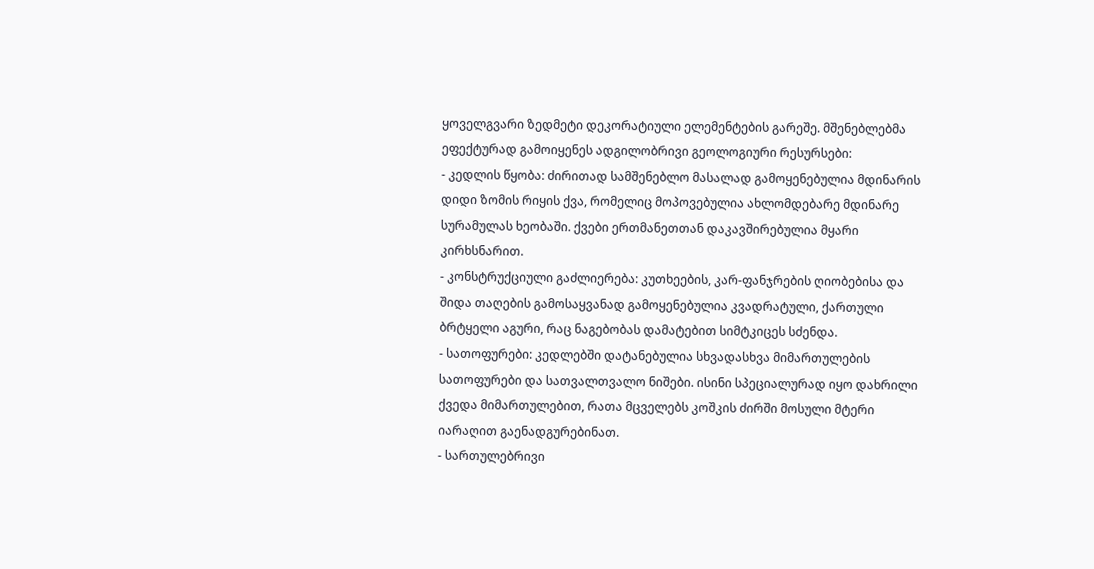ყოველგვარი ზედმეტი დეკორატიული ელემენტების გარეშე. მშენებლებმა ეფექტურად გამოიყენეს ადგილობრივი გეოლოგიური რესურსები:
- კედლის წყობა: ძირითად სამშენებლო მასალად გამოყენებულია მდინარის დიდი ზომის რიყის ქვა, რომელიც მოპოვებულია ახლომდებარე მდინარე სურამულას ხეობაში. ქვები ერთმანეთთან დაკავშირებულია მყარი კირხსნარით.
- კონსტრუქციული გაძლიერება: კუთხეების, კარ-ფანჯრების ღიობებისა და შიდა თაღების გამოსაყვანად გამოყენებულია კვადრატული, ქართული ბრტყელი აგური, რაც ნაგებობას დამატებით სიმტკიცეს სძენდა.
- სათოფურები: კედლებში დატანებულია სხვადასხვა მიმართულების სათოფურები და სათვალთვალო ნიშები. ისინი სპეციალურად იყო დახრილი ქვედა მიმართულებით, რათა მცველებს კოშკის ძირში მოსული მტერი იარაღით გაენადგურებინათ.
- სართულებრივი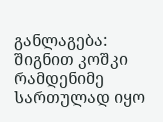განლაგება: შიგნით კოშკი რამდენიმე სართულად იყო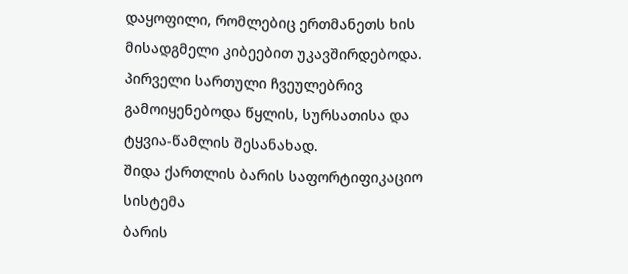დაყოფილი, რომლებიც ერთმანეთს ხის მისადგმელი კიბეებით უკავშირდებოდა. პირველი სართული ჩვეულებრივ გამოიყენებოდა წყლის, სურსათისა და ტყვია-წამლის შესანახად.
შიდა ქართლის ბარის საფორტიფიკაციო სისტემა
ბარის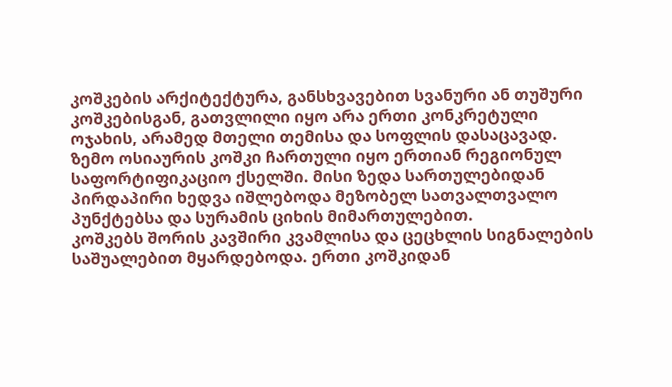კოშკების არქიტექტურა, განსხვავებით სვანური ან თუშური კოშკებისგან, გათვლილი იყო არა ერთი კონკრეტული ოჯახის, არამედ მთელი თემისა და სოფლის დასაცავად. ზემო ოსიაურის კოშკი ჩართული იყო ერთიან რეგიონულ საფორტიფიკაციო ქსელში. მისი ზედა სართულებიდან პირდაპირი ხედვა იშლებოდა მეზობელ სათვალთვალო პუნქტებსა და სურამის ციხის მიმართულებით.
კოშკებს შორის კავშირი კვამლისა და ცეცხლის სიგნალების საშუალებით მყარდებოდა. ერთი კოშკიდან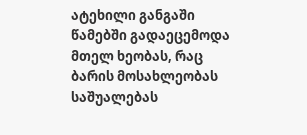ატეხილი განგაში წამებში გადაეცემოდა მთელ ხეობას, რაც ბარის მოსახლეობას საშუალებას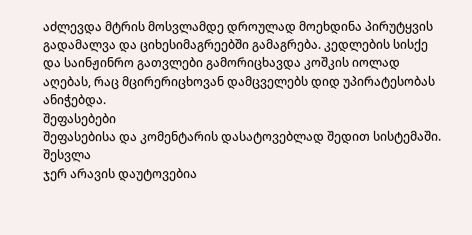აძლევდა მტრის მოსვლამდე დროულად მოეხდინა პირუტყვის გადამალვა და ციხესიმაგრეებში გამაგრება. კედლების სისქე და საინჟინრო გათვლები გამორიცხავდა კოშკის იოლად აღებას, რაც მცირერიცხოვან დამცველებს დიდ უპირატესობას ანიჭებდა.
შეფასებები
შეფასებისა და კომენტარის დასატოვებლად შედით სისტემაში. შესვლა
ჯერ არავის დაუტოვებია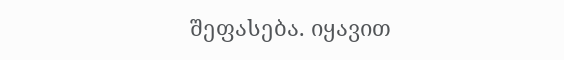შეფასება. იყავით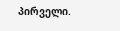პირველი.